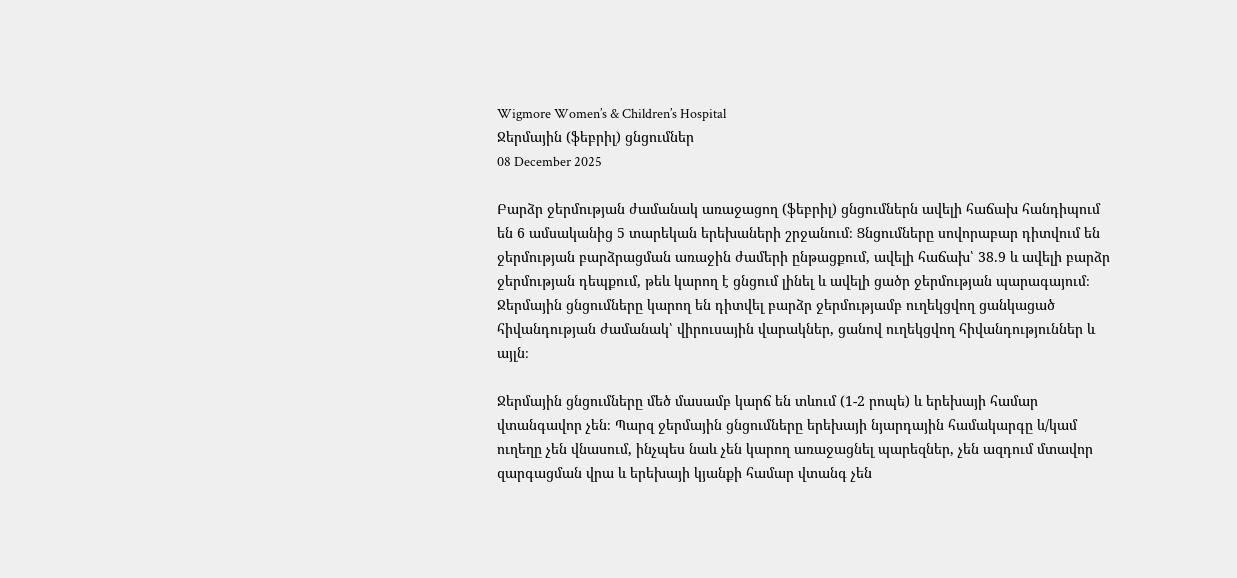Wigmore Women’s & Children’s Hospital
Ջերմային (ֆեբրիլ) ցնցումներ
08 December 2025

Բարձր ջերմության ժամանակ առաջացող (ֆեբրիլ) ցնցումներն ավելի հաճախ հանդիպում են 6 ամսականից 5 տարեկան երեխաների շրջանում։ Ցնցումները սովորաբար դիտվում են ջերմության բարձրացման առաջին ժամերի ընթացքում, ավելի հաճախ՝ 38.9 և ավելի բարձր ջերմության դեպքում, թեև կարող է ցնցում լինել և ավելի ցածր ջերմության պարագայում։
Ջերմային ցնցումները կարող են դիտվել բարձր ջերմությամբ ուղեկցվող ցանկացած հիվանդության ժամանակ՝ վիրուսային վարակներ, ցանով ուղեկցվող հիվանդություններ և այլն։

Ջերմային ցնցումները մեծ մասամբ կարճ են տևում (1-2 րոպե) և երեխայի համար վտանգավոր չեն։ Պարզ ջերմային ցնցումները երեխայի նյարդային համակարգը և/կամ ուղեղը չեն վնասում, ինչպես նաև չեն կարող առաջացնել պարեզներ, չեն ազդում մտավոր զարգացման վրա և երեխայի կյանքի համար վտանգ չեն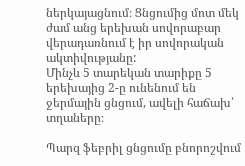ներկայացնում։ Ցնցումից մոտ մեկ ժամ անց երեխան սովորաբար վերադառնում է իր սովորական ակտիվությանը:
Մինչև 5 տարեկան տարիքը 5 երեխայից 2-ը ունենում են ջերմային ցնցում, ավելի հաճախ՝ տղաները։

Պարզ ֆեբրիլ ցնցումը բնորոշվում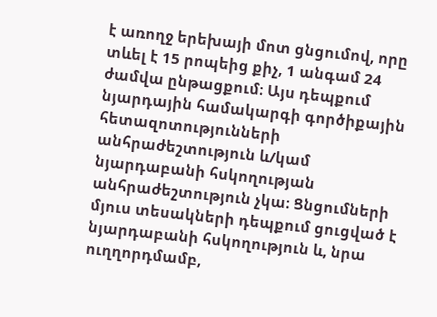է առողջ երեխայի մոտ ցնցումով, որը տևել է 15 րոպեից քիչ, 1 անգամ 24 ժամվա ընթացքում։ Այս դեպքում նյարդային համակարգի գործիքային հետազոտությունների անհրաժեշտություն և/կամ նյարդաբանի հսկողության անհրաժեշտություն չկա։ Ցնցումների մյուս տեսակների դեպքում ցուցված է նյարդաբանի հսկողություն և, նրա ուղղորդմամբ,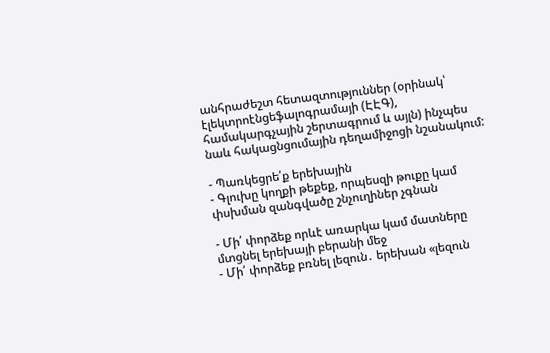անհրաժեշտ հետազտություններ (օրինակ՝ էլեկտրոէնցեֆալոգրամայի (ԷԷԳ), համակարգչային շերտագրում և այլն) ինչպես նաև հակացնցումային դեղամիջոցի նշանակում:

- Պառկեցրե՛ք երեխային
- Գլուխը կողքի թեքեք, որպեսզի թուքը կամ փսխման զանգվածը շնչուղիներ չգնան

- Մի՛ փորձեք որևէ առարկա կամ մատները մտցնել երեխայի բերանի մեջ
- Մի՛ փորձեք բռնել լեզուն․ երեխան «լեզուն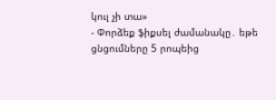կուլ չի տա»
- Փորձեք ֆիքսել ժամանակը․ եթե ցնցումները 5 րոպեից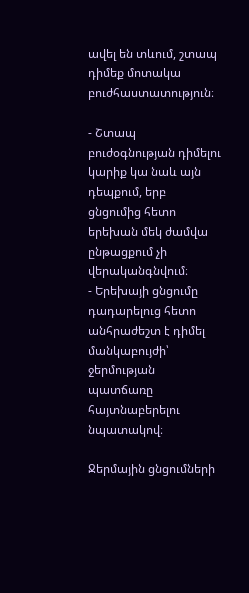ավել են տևում, շտապ դիմեք մոտակա բուժհաստատություն։

- Շտապ բուժօգնության դիմելու կարիք կա նաև այն դեպքում, երբ ցնցումից հետո երեխան մեկ ժամվա ընթացքում չի վերականգնվում։
- Երեխայի ցնցումը դադարելուց հետո անհրաժեշտ է դիմել մանկաբույժի՝ ջերմության պատճառը հայտնաբերելու նպատակով։

Ջերմային ցնցումների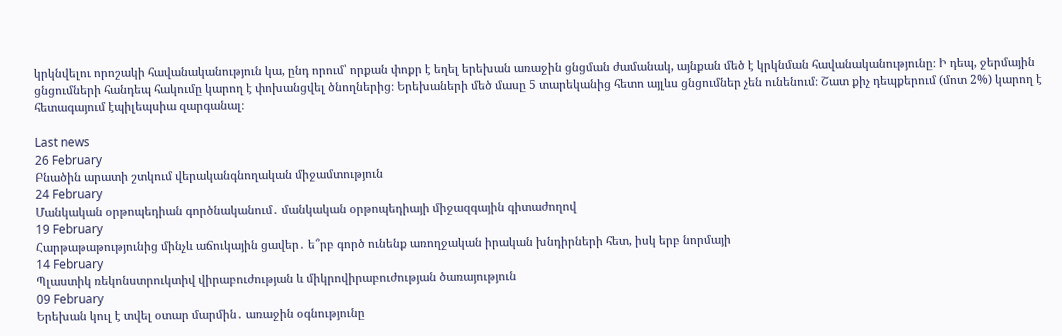կրկնվելու որոշակի հավանականություն կա, ընդ որում՝ որքան փոքր է եղել երեխան առաջին ցնցման ժամանակ, այնքան մեծ է կրկնման հավանականությունը։ Ի դեպ, ջերմային ցնցումների հանդեպ հակումը կարող է փոխանցվել ծնողներից։ Երեխաների մեծ մասը 5 տարեկանից հետո այլևս ցնցումներ չեն ունենում։ Շատ քիչ դեպքերում (մոտ 2%) կարող է հետագայում էպիլեպսիա զարգանալ։

Last news
26 February
Բնածին արատի շտկում վերականգնողական միջամտություն
24 February
Մանկական օրթոպեդիան գործնականում․ մանկական օրթոպեդիայի միջազգային գիտաժողով
19 February
Հարթաթաթությունից մինչև աճուկային ցավեր․ ե՞րբ գործ ունենք առողջական իրական խնդիրների հետ, իսկ երբ նորմայի
14 February
Պլաստիկ ռեկոնստրուկտիվ վիրաբուժության և միկրովիրաբուժության ծառայություն
09 February
Երեխան կուլ է տվել օտար մարմին․ առաջին օգնությունը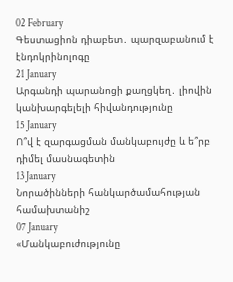02 February
Գեստացիոն դիաբետ․ պարզաբանում է էնդոկրինոլոգը
21 January
Արգանդի պարանոցի քաղցկեղ․ լիովին կանխարգելելի հիվանդությունը
15 January
Ո՞վ է զարգացման մանկաբույժը և ե՞րբ դիմել մասնագետին
13 January
Նորածինների հանկարծամահության համախտանիշ
07 January
«Մանկաբուժությունը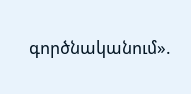գործնականում».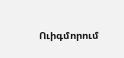Ուիգմորում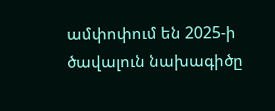ամփոփում են 2025-ի ծավալուն նախագիծը